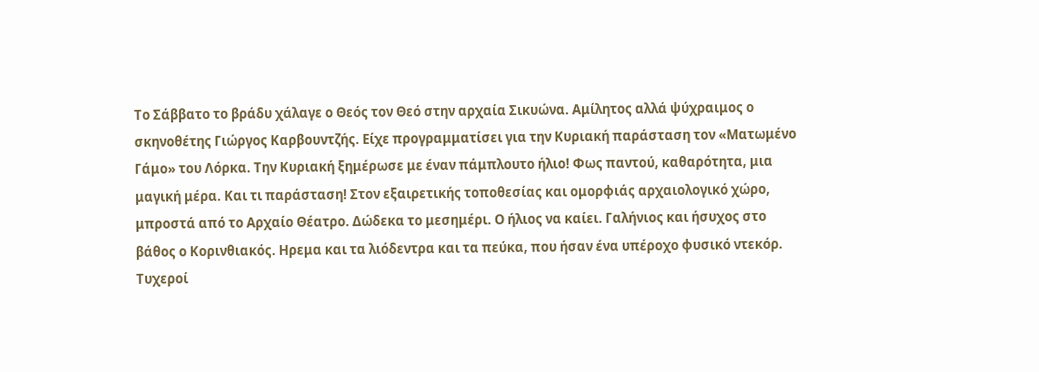Το Σάββατο το βράδυ χάλαγε ο Θεός τον Θεό στην αρχαία Σικυώνα. Αμίλητος αλλά ψύχραιμος ο σκηνοθέτης Γιώργος Καρβουντζής. Είχε προγραμματίσει για την Κυριακή παράσταση τον «Ματωμένο Γάμο» του Λόρκα. Την Κυριακή ξημέρωσε με έναν πάμπλουτο ήλιο! Φως παντού, καθαρότητα, μια μαγική μέρα. Και τι παράσταση! Στον εξαιρετικής τοποθεσίας και ομορφιάς αρχαιολογικό χώρο, μπροστά από το Αρχαίο Θέατρο. Δώδεκα το μεσημέρι. Ο ήλιος να καίει. Γαλήνιος και ήσυχος στο βάθος ο Κορινθιακός. Ηρεμα και τα λιόδεντρα και τα πεύκα, που ήσαν ένα υπέροχο φυσικό ντεκόρ.
Τυχεροί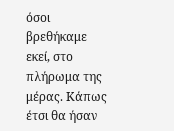όσοι βρεθήκαμε εκεί, στο πλήρωμα της μέρας. Κάπως έτσι θα ήσαν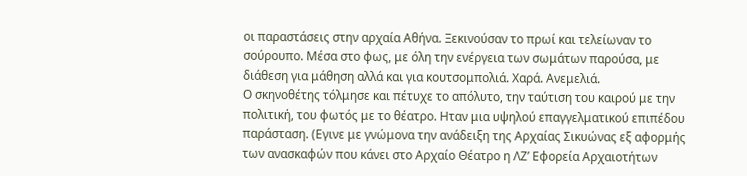οι παραστάσεις στην αρχαία Αθήνα. Ξεκινούσαν το πρωί και τελείωναν το σούρουπο. Μέσα στο φως, με όλη την ενέργεια των σωμάτων παρούσα, με διάθεση για μάθηση αλλά και για κουτσομπολιά. Χαρά. Ανεμελιά.
Ο σκηνοθέτης τόλμησε και πέτυχε το απόλυτο, την ταύτιση του καιρού με την πολιτική, του φωτός με το θέατρο. Ηταν μια υψηλού επαγγελματικού επιπέδου παράσταση. (Εγινε με γνώμονα την ανάδειξη της Αρχαίας Σικυώνας εξ αφορμής των ανασκαφών που κάνει στο Αρχαίο Θέατρο η ΛΖ’ Εφορεία Αρχαιοτήτων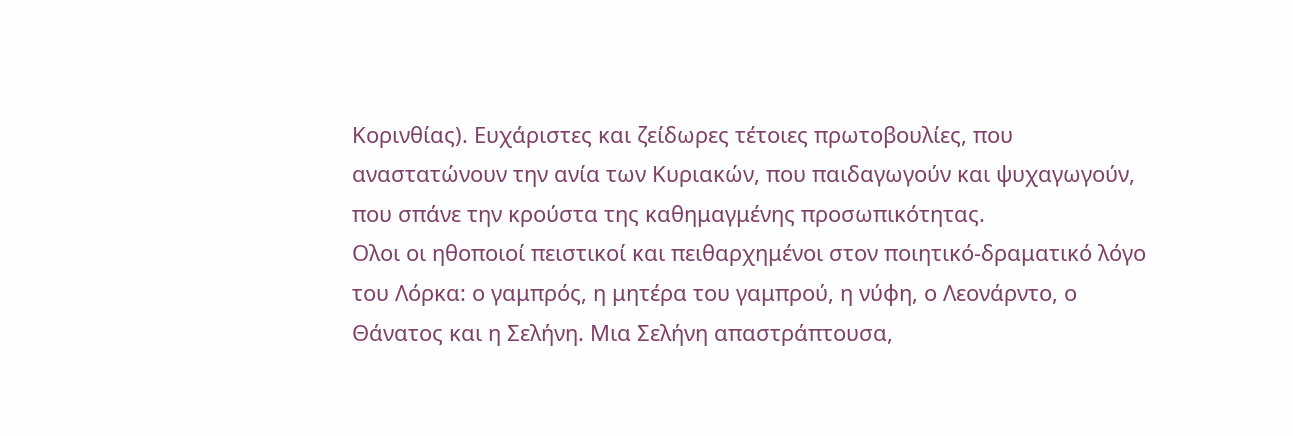Κορινθίας). Ευχάριστες και ζείδωρες τέτοιες πρωτοβουλίες, που αναστατώνουν την ανία των Κυριακών, που παιδαγωγούν και ψυχαγωγούν, που σπάνε την κρούστα της καθημαγμένης προσωπικότητας.
Ολοι οι ηθοποιοί πειστικοί και πειθαρχημένοι στον ποιητικό-δραματικό λόγο του Λόρκα: ο γαμπρός, η μητέρα του γαμπρού, η νύφη, ο Λεονάρντο, ο Θάνατος και η Σελήνη. Μια Σελήνη απαστράπτουσα,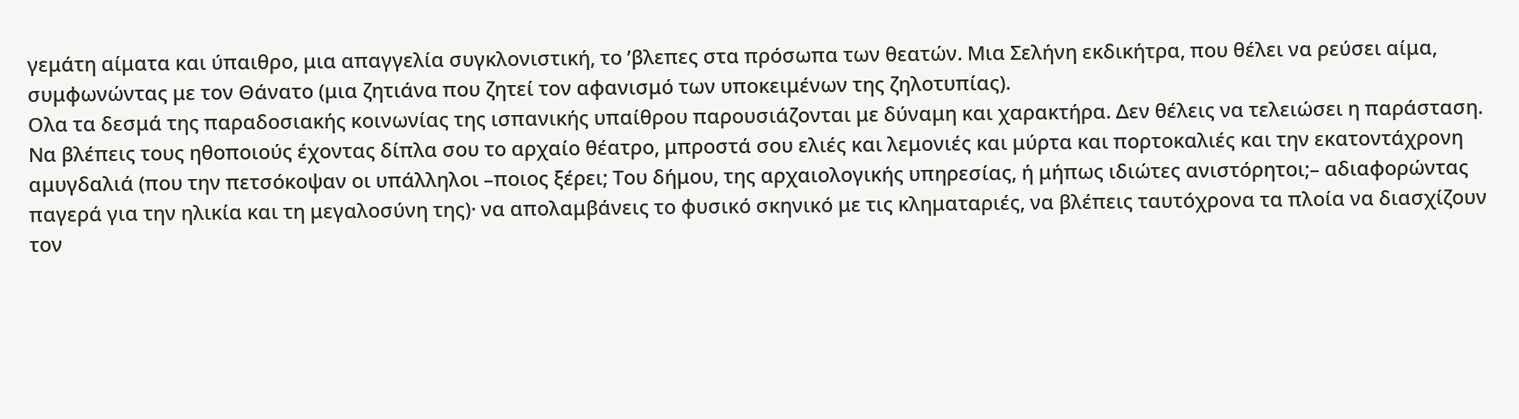γεμάτη αίματα και ύπαιθρο, μια απαγγελία συγκλονιστική, το ’βλεπες στα πρόσωπα των θεατών. Μια Σελήνη εκδικήτρα, που θέλει να ρεύσει αίμα, συμφωνώντας με τον Θάνατο (μια ζητιάνα που ζητεί τον αφανισμό των υποκειμένων της ζηλοτυπίας).
Ολα τα δεσμά της παραδοσιακής κοινωνίας της ισπανικής υπαίθρου παρουσιάζονται με δύναμη και χαρακτήρα. Δεν θέλεις να τελειώσει η παράσταση. Να βλέπεις τους ηθοποιούς έχοντας δίπλα σου το αρχαίο θέατρο, μπροστά σου ελιές και λεμονιές και μύρτα και πορτοκαλιές και την εκατοντάχρονη αμυγδαλιά (που την πετσόκοψαν οι υπάλληλοι –ποιος ξέρει; Του δήμου, της αρχαιολογικής υπηρεσίας, ή μήπως ιδιώτες ανιστόρητοι;– αδιαφορώντας παγερά για την ηλικία και τη μεγαλοσύνη της)· να απολαμβάνεις το φυσικό σκηνικό με τις κληματαριές, να βλέπεις ταυτόχρονα τα πλοία να διασχίζουν τον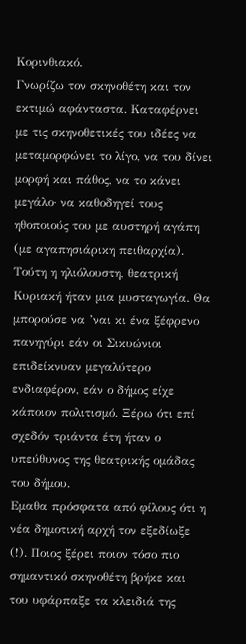Κορινθιακό.
Γνωρίζω τον σκηνοθέτη και τον εκτιμώ αφάνταστα. Καταφέρνει με τις σκηνοθετικές του ιδέες να μεταμορφώνει το λίγο, να του δίνει μορφή και πάθος, να το κάνει μεγάλο· να καθοδηγεί τους ηθοποιούς του με αυστηρή αγάπη (με αγαπησιάρικη πειθαρχία). Τούτη η ηλιόλουστη, θεατρική Κυριακή ήταν μια μυσταγωγία. Θα μπορούσε να ’ναι κι ένα ξέφρενο πανηγύρι εάν οι Σικυώνιοι επιδείκνυαν μεγαλύτερο ενδιαφέρον, εάν ο δήμος είχε κάποιον πολιτισμό. Ξέρω ότι επί σχεδόν τριάντα έτη ήταν ο υπεύθυνος της θεατρικής ομάδας του δήμου.
Εμαθα πρόσφατα από φίλους ότι η νέα δημοτική αρχή τον εξεδίωξε (!). Ποιος ξέρει ποιον τόσο πιο σημαντικό σκηνοθέτη βρήκε και του υφάρπαξε τα κλειδιά της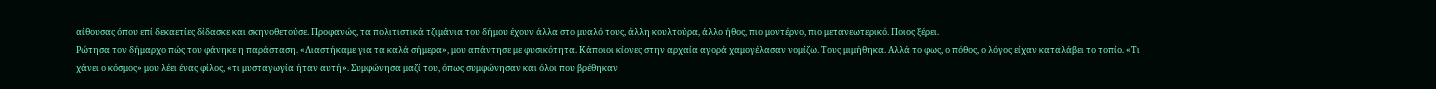αίθουσας όπου επί δεκαετίες δίδασκε και σκηνοθετούσε. Προφανώς, τα πολιτιστικά τζιμάνια του δήμου έχουν άλλα στο μυαλό τους, άλλη κουλτούρα, άλλο ήθος, πιο μοντέρνο, πιο μετανεωτερικό. Ποιος ξέρει.
Ρώτησα τον δήμαρχο πώς του φάνηκε η παράσταση. «Λιαστήκαμε για τα καλά σήμερα», μου απάντησε με φυσικότητα. Κάποιοι κίονες στην αρχαία αγορά χαμογέλασαν νομίζω. Τους μιμήθηκα. Αλλά το φως, ο πόθος, ο λόγος είχαν καταλάβει το τοπίο. «Τι χάνει ο κόσμος» μου λέει ένας φίλος, «τι μυσταγωγία ήταν αυτή». Συμφώνησα μαζί του, όπως συμφώνησαν και όλοι που βρέθηκαν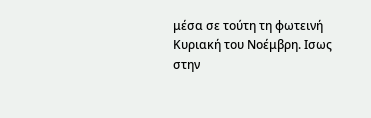μέσα σε τούτη τη φωτεινή Κυριακή του Νοέμβρη. Ισως στην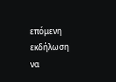επόμενη εκδήλωση να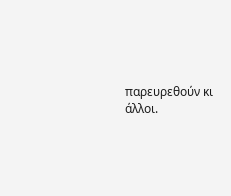παρευρεθούν κι άλλοι.